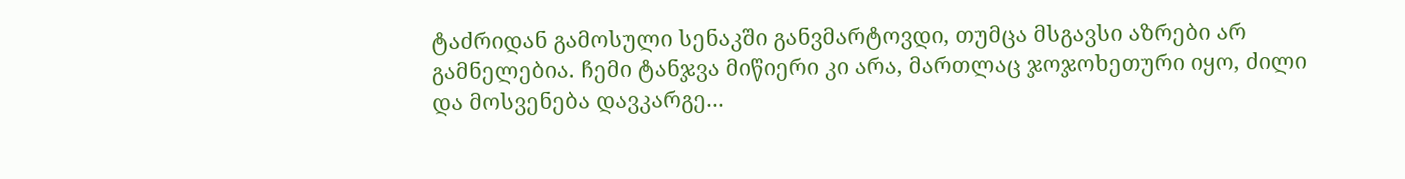ტაძრიდან გამოსული სენაკში განვმარტოვდი, თუმცა მსგავსი აზრები არ გამნელებია. ჩემი ტანჯვა მიწიერი კი არა, მართლაც ჯოჯოხეთური იყო, ძილი და მოსვენება დავკარგე...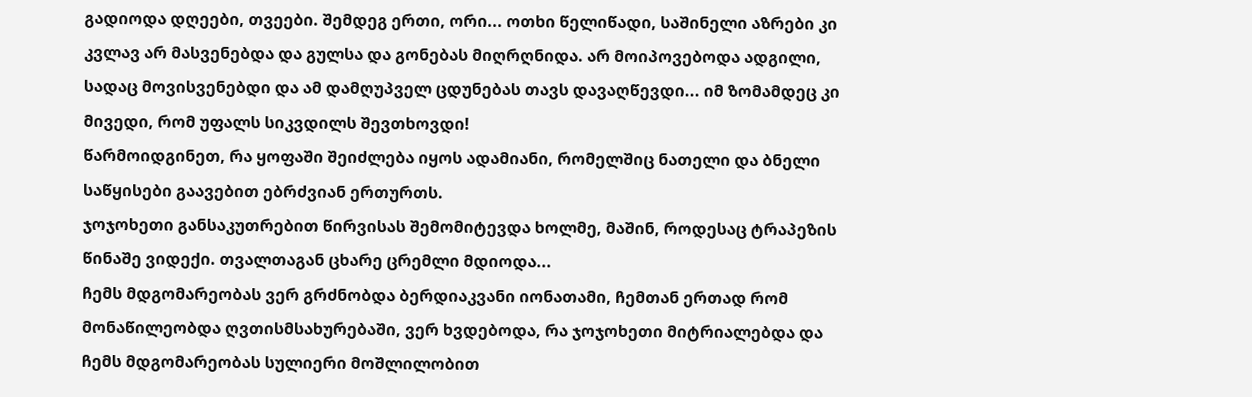გადიოდა დღეები, თვეები. შემდეგ ერთი, ორი... ოთხი წელიწადი, საშინელი აზრები კი კვლავ არ მასვენებდა და გულსა და გონებას მიღრღნიდა. არ მოიპოვებოდა ადგილი, სადაც მოვისვენებდი და ამ დამღუპველ ცდუნებას თავს დავაღწევდი... იმ ზომამდეც კი მივედი, რომ უფალს სიკვდილს შევთხოვდი!
წარმოიდგინეთ, რა ყოფაში შეიძლება იყოს ადამიანი, რომელშიც ნათელი და ბნელი საწყისები გაავებით ებრძვიან ერთურთს.
ჯოჯოხეთი განსაკუთრებით წირვისას შემომიტევდა ხოლმე, მაშინ, როდესაც ტრაპეზის წინაშე ვიდექი. თვალთაგან ცხარე ცრემლი მდიოდა...
ჩემს მდგომარეობას ვერ გრძნობდა ბერდიაკვანი იონათამი, ჩემთან ერთად რომ მონაწილეობდა ღვთისმსახურებაში, ვერ ხვდებოდა, რა ჯოჯოხეთი მიტრიალებდა და ჩემს მდგომარეობას სულიერი მოშლილობით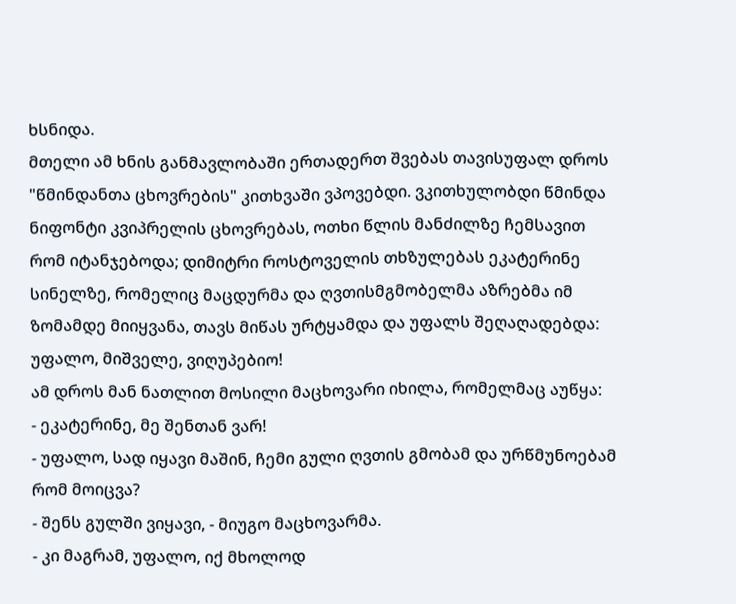ხსნიდა.
მთელი ამ ხნის განმავლობაში ერთადერთ შვებას თავისუფალ დროს "წმინდანთა ცხოვრების" კითხვაში ვპოვებდი. ვკითხულობდი წმინდა ნიფონტი კვიპრელის ცხოვრებას, ოთხი წლის მანძილზე ჩემსავით რომ იტანჯებოდა; დიმიტრი როსტოველის თხზულებას ეკატერინე სინელზე, რომელიც მაცდურმა და ღვთისმგმობელმა აზრებმა იმ ზომამდე მიიყვანა, თავს მიწას ურტყამდა და უფალს შეღაღადებდა: უფალო, მიშველე, ვიღუპებიო!
ამ დროს მან ნათლით მოსილი მაცხოვარი იხილა, რომელმაც აუწყა:
- ეკატერინე, მე შენთან ვარ!
- უფალო, სად იყავი მაშინ, ჩემი გული ღვთის გმობამ და ურწმუნოებამ რომ მოიცვა?
- შენს გულში ვიყავი, - მიუგო მაცხოვარმა.
- კი მაგრამ, უფალო, იქ მხოლოდ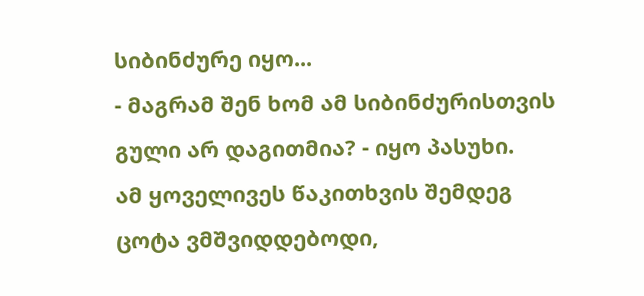სიბინძურე იყო...
- მაგრამ შენ ხომ ამ სიბინძურისთვის გული არ დაგითმია? - იყო პასუხი.
ამ ყოველივეს წაკითხვის შემდეგ ცოტა ვმშვიდდებოდი,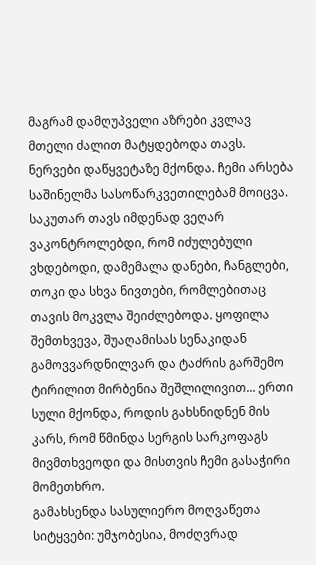მაგრამ დამღუპველი აზრები კვლავ მთელი ძალით მატყდებოდა თავს. ნერვები დაწყვეტაზე მქონდა. ჩემი არსება საშინელმა სასოწარკვეთილებამ მოიცვა. საკუთარ თავს იმდენად ვეღარ ვაკონტროლებდი, რომ იძულებული ვხდებოდი, დამემალა დანები, ჩანგლები, თოკი და სხვა ნივთები, რომლებითაც თავის მოკვლა შეიძლებოდა. ყოფილა შემთხვევა, შუაღამისას სენაკიდან გამოვვარდნილვარ და ტაძრის გარშემო ტირილით მირბენია შეშლილივით... ერთი სული მქონდა, როდის გახსნიდნენ მის კარს, რომ წმინდა სერგის სარკოფაგს მივმთხვეოდი და მისთვის ჩემი გასაჭირი მომეთხრო.
გამახსენდა სასულიერო მოღვაწეთა სიტყვები: უმჯობესია, მოძღვრად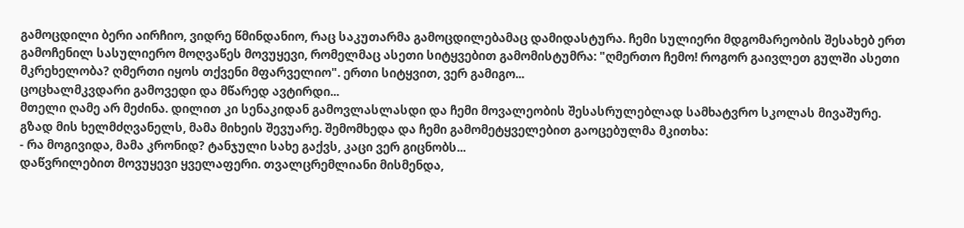გამოცდილი ბერი აირჩიო, ვიდრე წმინდანიო, რაც საკუთარმა გამოცდილებამაც დამიდასტურა. ჩემი სულიერი მდგომარეობის შესახებ ერთ გამოჩენილ სასულიერო მოღვაწეს მოვუყევი, რომელმაც ასეთი სიტყვებით გამომისტუმრა: "ღმერთო ჩემო! როგორ გაივლეთ გულში ასეთი მკრეხელობა? ღმერთი იყოს თქვენი მფარველიო". ერთი სიტყვით, ვერ გამიგო...
ცოცხალმკვდარი გამოვედი და მწარედ ავტირდი...
მთელი ღამე არ მეძინა. დილით კი სენაკიდან გამოვლასლასდი და ჩემი მოვალეობის შესასრულებლად სამხატვრო სკოლას მივაშურე. გზად მის ხელმძღვანელს, მამა მიხეის შევუარე. შემომხედა და ჩემი გამომეტყველებით გაოცებულმა მკითხა:
- რა მოგივიდა, მამა კრონიდ? ტანჯული სახე გაქვს, კაცი ვერ გიცნობს...
დაწვრილებით მოვუყევი ყველაფერი. თვალცრემლიანი მისმენდა,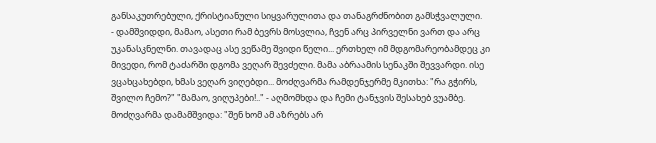განსაკუთრებული, ქრისტიანული სიყვარულითა და თანაგრძნობით გამსჭვალული.
- დამშვიდდი, მამაო, ასეთი რამ ბევრს მოსვლია, ჩვენ არც პირველნი ვართ და არც უკანასკნელნი. თავადაც ასე ვეწამე შვიდი წელი... ერთხელ იმ მდგომარეობამდეც კი მივედი, რომ ტაძარში დგომა ვეღარ შევძელი. მამა აბრაამის სენაკში შევვარდი. ისე ვცახცახებდი, ხმას ვეღარ ვიღებდი... მოძღვარმა რამდენჯერმე მკითხა: "რა გჭირს, შვილო ჩემო?" "მამაო, ვიღუპები!.." - აღმომხდა და ჩემი ტანჯვის შესახებ ვუამბე. მოძღვარმა დამამშვიდა: "შენ ხომ ამ აზრებს არ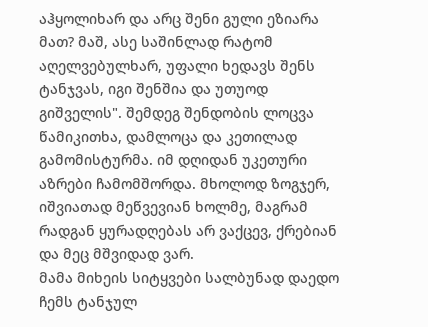აჰყოლიხარ და არც შენი გული ეზიარა მათ? მაშ, ასე საშინლად რატომ აღელვებულხარ, უფალი ხედავს შენს ტანჯვას, იგი შენშია და უთუოდ გიშველის". შემდეგ შენდობის ლოცვა წამიკითხა, დამლოცა და კეთილად გამომისტურმა. იმ დღიდან უკეთური აზრები ჩამომშორდა. მხოლოდ ზოგჯერ, იშვიათად მეწვევიან ხოლმე, მაგრამ რადგან ყურადღებას არ ვაქცევ, ქრებიან და მეც მშვიდად ვარ.
მამა მიხეის სიტყვები სალბუნად დაედო ჩემს ტანჯულ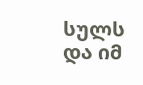სულს და იმ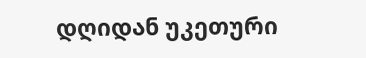დღიდან უკეთური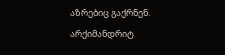აზრებიც გაქრნენ.
არქიმანდრიტ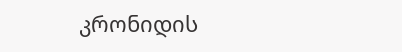კრონიდის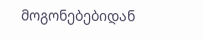მოგონებებიდან